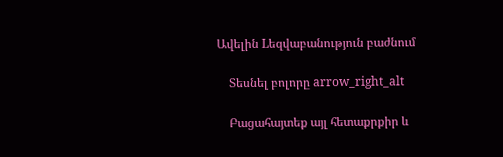Ավելին Lեզվաբանություն բաժնում

    Տեսնել բոլորը arrow_right_alt

    Բացահայտեք այլ հետաքրքիր և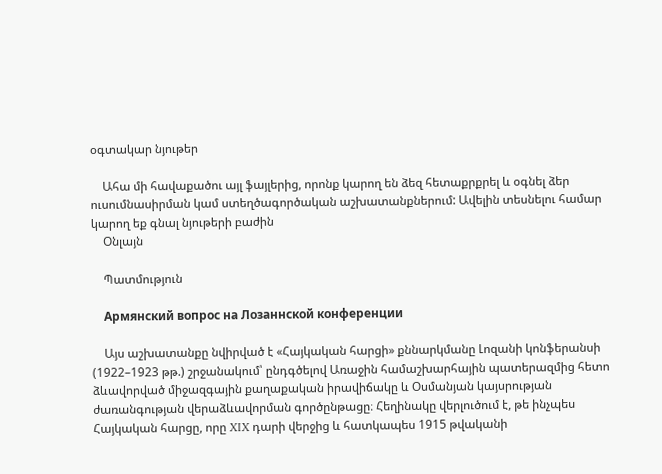օգտակար նյութեր

    Ահա մի հավաքածու այլ ֆայլերից, որոնք կարող են ձեզ հետաքրքրել և օգնել ձեր ուսումնասիրման կամ ստեղծագործական աշխատանքներում: Ավելին տեսնելու համար կարող եք գնալ նյութերի բաժին
    Օնլայն

    Պատմություն

    Армянский вопрос на Лозаннской конференции

    Այս աշխատանքը նվիրված է «Հայկական հարցի» քննարկմանը Լոզանի կոնֆերանսի (1922–1923 թթ.) շրջանակում՝ ընդգծելով Առաջին համաշխարհային պատերազմից հետո ձևավորված միջազգային քաղաքական իրավիճակը և Օսմանյան կայսրության ժառանգության վերաձևավորման գործընթացը։ Հեղինակը վերլուծում է, թե ինչպես Հայկական հարցը, որը XIX դարի վերջից և հատկապես 1915 թվականի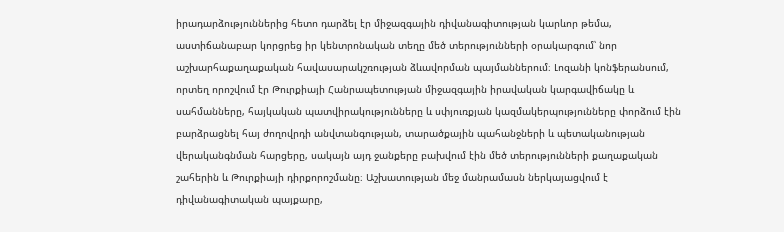իրադարձություններից հետո դարձել էր միջազգային դիվանագիտության կարևոր թեմա, աստիճանաբար կորցրեց իր կենտրոնական տեղը մեծ տերությունների օրակարգում՝ նոր աշխարհաքաղաքական հավասարակշռության ձևավորման պայմաններում։ Լոզանի կոնֆերանսում, որտեղ որոշվում էր Թուրքիայի Հանրապետության միջազգային իրավական կարգավիճակը և սահմանները, հայկական պատվիրակությունները և սփյուռքյան կազմակերպությունները փորձում էին բարձրացնել հայ ժողովրդի անվտանգության, տարածքային պահանջների և պետականության վերականգնման հարցերը, սակայն այդ ջանքերը բախվում էին մեծ տերությունների քաղաքական շահերին և Թուրքիայի դիրքորոշմանը։ Աշխատության մեջ մանրամասն ներկայացվում է դիվանագիտական պայքարը,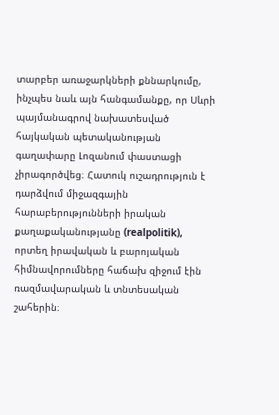տարբեր առաջարկների քննարկումը, ինչպես նաև այն հանգամանքը, որ Սևրի պայմանագրով նախատեսված հայկական պետականության գաղափարը Լոզանում փաստացի չիրագործվեց։ Հատուկ ուշադրություն է դարձվում միջազգային հարաբերությունների իրական քաղաքականությանը (realpolitik), որտեղ իրավական և բարոյական հիմնավորումները հաճախ զիջում էին ռազմավարական և տնտեսական շահերին։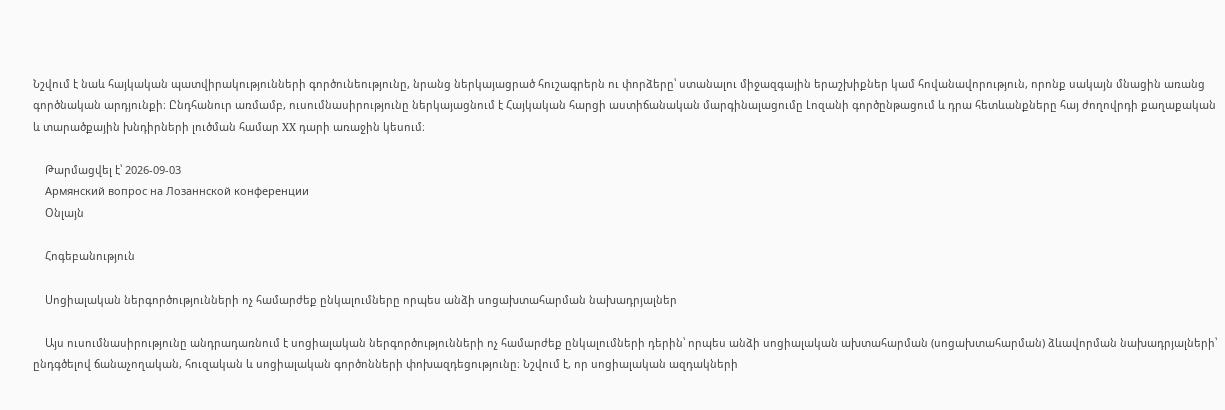Նշվում է նաև հայկական պատվիրակությունների գործունեությունը, նրանց ներկայացրած հուշագրերն ու փորձերը՝ ստանալու միջազգային երաշխիքներ կամ հովանավորություն, որոնք սակայն մնացին առանց գործնական արդյունքի։ Ընդհանուր առմամբ, ուսումնասիրությունը ներկայացնում է Հայկական հարցի աստիճանական մարգինալացումը Լոզանի գործընթացում և դրա հետևանքները հայ ժողովրդի քաղաքական և տարածքային խնդիրների լուծման համար XX դարի առաջին կեսում։

    Թարմացվել է՝ 2026-09-03
    Армянский вопрос на Лозаннской конференции
    Օնլայն

    Հոգեբանություն

    Սոցիալական ներգործությունների ոչ համարժեք ընկալումները որպես անձի սոցախտահարման նախադրյալներ

    Այս ուսումնասիրությունը անդրադառնում է սոցիալական ներգործությունների ոչ համարժեք ընկալումների դերին՝ որպես անձի սոցիալական ախտահարման (սոցախտահարման) ձևավորման նախադրյալների՝ ընդգծելով ճանաչողական, հուզական և սոցիալական գործոնների փոխազդեցությունը։ Նշվում է, որ սոցիալական ազդակների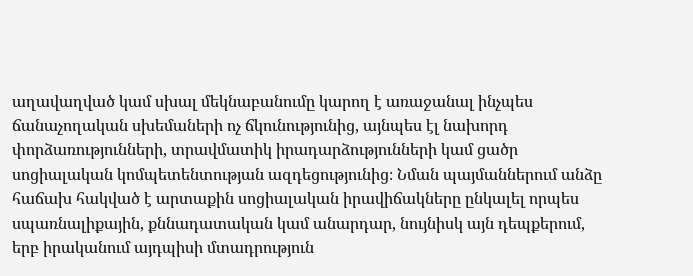աղավաղված կամ սխալ մեկնաբանումը կարող է առաջանալ ինչպես ճանաչողական սխեմաների ոչ ճկունությունից, այնպես էլ նախորդ փորձառությունների, տրավմատիկ իրադարձությունների կամ ցածր սոցիալական կոմպետենտության ազդեցությունից։ Նման պայմաններում անձը հաճախ հակված է արտաքին սոցիալական իրավիճակները ընկալել որպես սպառնալիքային, քննադատական կամ անարդար, նույնիսկ այն դեպքերում, երբ իրականում այդպիսի մտադրություն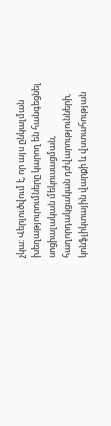չկա։ Վերլուծվում է, որ այս ընկալման խեղաթյուրումները կարող են հանգեցնել սոցիալական մեկուսացման, հաղորդակցական դժվարությունների, կոնֆլիկտային վարքի և վստահության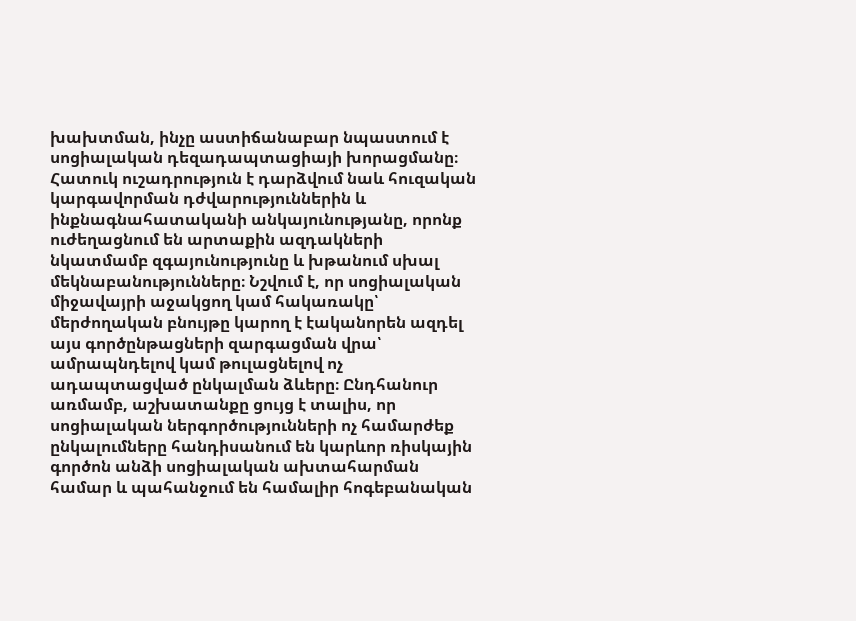խախտման, ինչը աստիճանաբար նպաստում է սոցիալական դեզադապտացիայի խորացմանը։ Հատուկ ուշադրություն է դարձվում նաև հուզական կարգավորման դժվարություններին և ինքնագնահատականի անկայունությանը, որոնք ուժեղացնում են արտաքին ազդակների նկատմամբ զգայունությունը և խթանում սխալ մեկնաբանությունները։ Նշվում է, որ սոցիալական միջավայրի աջակցող կամ հակառակը՝ մերժողական բնույթը կարող է էականորեն ազդել այս գործընթացների զարգացման վրա՝ ամրապնդելով կամ թուլացնելով ոչ ադապտացված ընկալման ձևերը։ Ընդհանուր առմամբ, աշխատանքը ցույց է տալիս, որ սոցիալական ներգործությունների ոչ համարժեք ընկալումները հանդիսանում են կարևոր ռիսկային գործոն անձի սոցիալական ախտահարման համար և պահանջում են համալիր հոգեբանական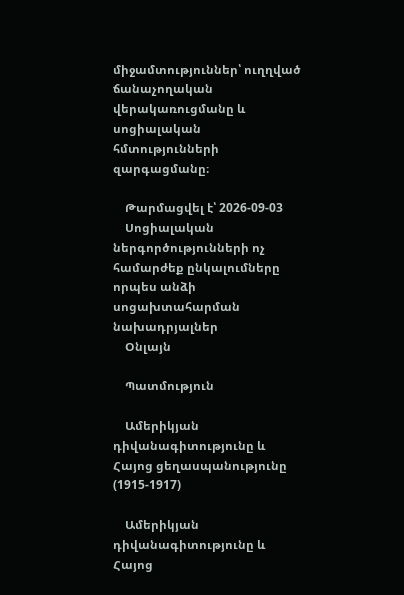միջամտություններ՝ ուղղված ճանաչողական վերակառուցմանը և սոցիալական հմտությունների զարգացմանը։

    Թարմացվել է՝ 2026-09-03
    Սոցիալական ներգործությունների ոչ համարժեք ընկալումները որպես անձի սոցախտահարման նախադրյալներ
    Օնլայն

    Պատմություն

    Ամերիկյան դիվանագիտությունը և Հայոց ցեղասպանությունը (1915-1917)

    Ամերիկյան դիվանագիտությունը և Հայոց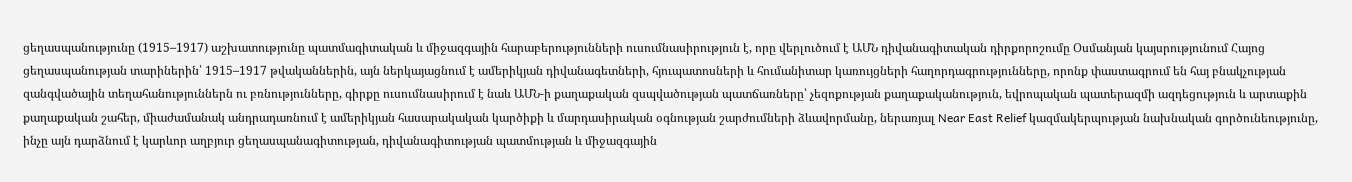ցեղասպանությունը (1915–1917) աշխատությունը պատմագիտական և միջազգային հարաբերությունների ուսումնասիրություն է, որը վերլուծում է ԱՄՆ դիվանագիտական դիրքորոշումը Օսմանյան կայսրությունում Հայոց ցեղասպանության տարիներին՝ 1915–1917 թվականներին, այն ներկայացնում է ամերիկյան դիվանագետների, հյուպատոսների և հումանիտար կառույցների հաղորդագրությունները, որոնք փաստագրում են հայ բնակչության զանգվածային տեղահանություններն ու բռնությունները, գիրքը ուսումնասիրում է նաև ԱՄՆ-ի քաղաքական զսպվածության պատճառները՝ չեզոքության քաղաքականություն, եվրոպական պատերազմի ազդեցություն և արտաքին քաղաքական շահեր, միաժամանակ անդրադառնում է ամերիկյան հասարակական կարծիքի և մարդասիրական օգնության շարժումների ձևավորմանը, ներառյալ Near East Relief կազմակերպության նախնական գործունեությունը, ինչը այն դարձնում է կարևոր աղբյուր ցեղասպանագիտության, դիվանագիտության պատմության և միջազգային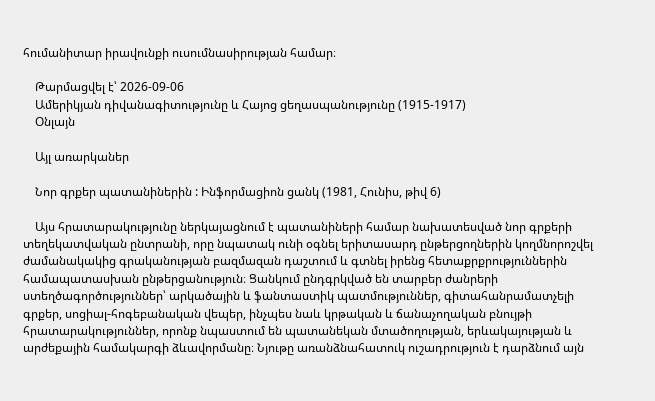հումանիտար իրավունքի ուսումնասիրության համար։

    Թարմացվել է՝ 2026-09-06
    Ամերիկյան դիվանագիտությունը և Հայոց ցեղասպանությունը (1915-1917)
    Օնլայն

    Այլ առարկաներ

    Նոր գրքեր պատանիներին : Ինֆորմացիոն ցանկ (1981, Հունիս, թիվ 6)

    Այս հրատարակությունը ներկայացնում է պատանիների համար նախատեսված նոր գրքերի տեղեկատվական ընտրանի, որը նպատակ ունի օգնել երիտասարդ ընթերցողներին կողմնորոշվել ժամանակակից գրականության բազմազան դաշտում և գտնել իրենց հետաքրքրություններին համապատասխան ընթերցանություն։ Ցանկում ընդգրկված են տարբեր ժանրերի ստեղծագործություններ՝ արկածային և ֆանտաստիկ պատմություններ, գիտահանրամատչելի գրքեր, սոցիալ-հոգեբանական վեպեր, ինչպես նաև կրթական և ճանաչողական բնույթի հրատարակություններ, որոնք նպաստում են պատանեկան մտածողության, երևակայության և արժեքային համակարգի ձևավորմանը։ Նյութը առանձնահատուկ ուշադրություն է դարձնում այն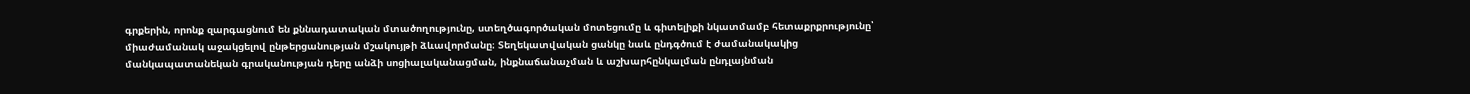գրքերին, որոնք զարգացնում են քննադատական մտածողությունը, ստեղծագործական մոտեցումը և գիտելիքի նկատմամբ հետաքրքրությունը՝ միաժամանակ աջակցելով ընթերցանության մշակույթի ձևավորմանը։ Տեղեկատվական ցանկը նաև ընդգծում է ժամանակակից մանկապատանեկան գրականության դերը անձի սոցիալականացման, ինքնաճանաչման և աշխարհընկալման ընդլայնման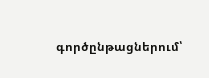գործընթացներում՝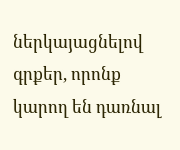ներկայացնելով գրքեր, որոնք կարող են դառնալ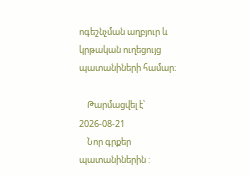ոգեշնչման աղբյուր և կրթական ուղեցույց պատանիների համար։

    Թարմացվել է՝ 2026-08-21
    Նոր գրքեր պատանիներին :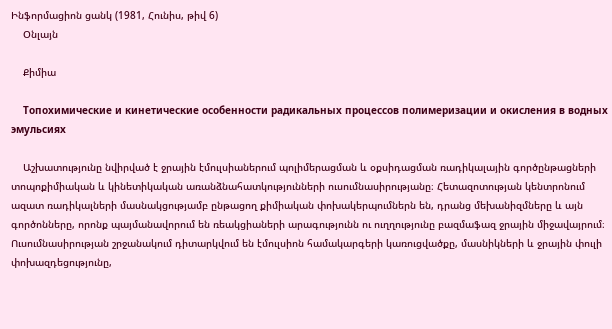Ինֆորմացիոն ցանկ (1981, Հունիս, թիվ 6)
    Օնլայն

    Քիմիա

    Топохимические и кинетические особенности радикальных процессов полимеризации и окисления в водных эмульсиях

    Աշխատությունը նվիրված է ջրային էմուլսիաներում պոլիմերացման և օքսիդացման ռադիկալային գործընթացների տոպոքիմիական և կինետիկական առանձնահատկությունների ուսումնասիրությանը։ Հետազոտության կենտրոնում ազատ ռադիկալների մասնակցությամբ ընթացող քիմիական փոխակերպումներն են, դրանց մեխանիզմները և այն գործոնները, որոնք պայմանավորում են ռեակցիաների արագությունն ու ուղղությունը բազմաֆազ ջրային միջավայրում։ Ուսումնասիրության շրջանակում դիտարկվում են էմուլսիոն համակարգերի կառուցվածքը, մասնիկների և ջրային փուլի փոխազդեցությունը,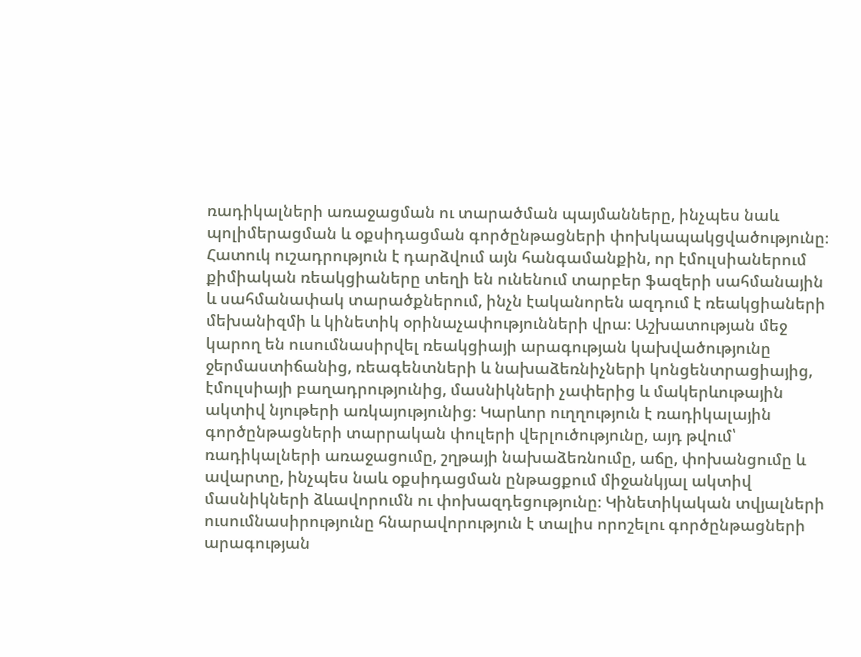ռադիկալների առաջացման ու տարածման պայմանները, ինչպես նաև պոլիմերացման և օքսիդացման գործընթացների փոխկապակցվածությունը։ Հատուկ ուշադրություն է դարձվում այն հանգամանքին, որ էմուլսիաներում քիմիական ռեակցիաները տեղի են ունենում տարբեր ֆազերի սահմանային և սահմանափակ տարածքներում, ինչն էականորեն ազդում է ռեակցիաների մեխանիզմի և կինետիկ օրինաչափությունների վրա։ Աշխատության մեջ կարող են ուսումնասիրվել ռեակցիայի արագության կախվածությունը ջերմաստիճանից, ռեագենտների և նախաձեռնիչների կոնցենտրացիայից, էմուլսիայի բաղադրությունից, մասնիկների չափերից և մակերևութային ակտիվ նյութերի առկայությունից։ Կարևոր ուղղություն է ռադիկալային գործընթացների տարրական փուլերի վերլուծությունը, այդ թվում՝ ռադիկալների առաջացումը, շղթայի նախաձեռնումը, աճը, փոխանցումը և ավարտը, ինչպես նաև օքսիդացման ընթացքում միջանկյալ ակտիվ մասնիկների ձևավորումն ու փոխազդեցությունը։ Կինետիկական տվյալների ուսումնասիրությունը հնարավորություն է տալիս որոշելու գործընթացների արագության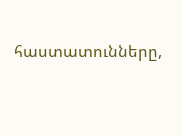հաստատունները,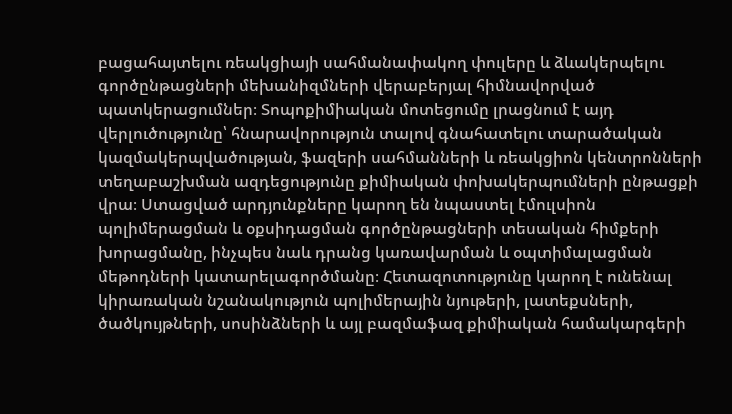բացահայտելու ռեակցիայի սահմանափակող փուլերը և ձևակերպելու գործընթացների մեխանիզմների վերաբերյալ հիմնավորված պատկերացումներ։ Տոպոքիմիական մոտեցումը լրացնում է այդ վերլուծությունը՝ հնարավորություն տալով գնահատելու տարածական կազմակերպվածության, ֆազերի սահմանների և ռեակցիոն կենտրոնների տեղաբաշխման ազդեցությունը քիմիական փոխակերպումների ընթացքի վրա։ Ստացված արդյունքները կարող են նպաստել էմուլսիոն պոլիմերացման և օքսիդացման գործընթացների տեսական հիմքերի խորացմանը, ինչպես նաև դրանց կառավարման և օպտիմալացման մեթոդների կատարելագործմանը։ Հետազոտությունը կարող է ունենալ կիրառական նշանակություն պոլիմերային նյութերի, լատեքսների, ծածկույթների, սոսինձների և այլ բազմաֆազ քիմիական համակարգերի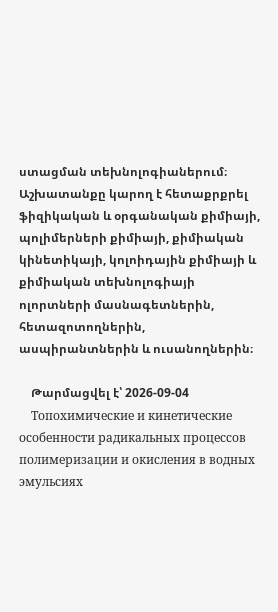ստացման տեխնոլոգիաներում։ Աշխատանքը կարող է հետաքրքրել ֆիզիկական և օրգանական քիմիայի, պոլիմերների քիմիայի, քիմիական կինետիկայի, կոլոիդային քիմիայի և քիմիական տեխնոլոգիայի ոլորտների մասնագետներին, հետազոտողներին, ասպիրանտներին և ուսանողներին։

    Թարմացվել է՝ 2026-09-04
    Топохимические и кинетические особенности радикальных процессов полимеризации и окисления в водных эмульсиях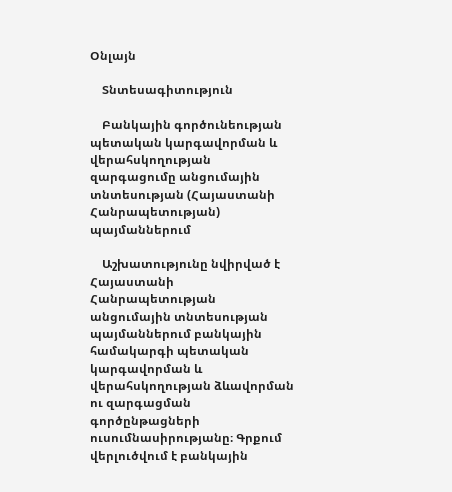Օնլայն

    Տնտեսագիտություն

    Բանկային գործունեության պետական կարգավորման և վերահսկողության զարգացումը անցումային տնտեսության (Հայաստանի Հանրապետության) պայմաններում

    Աշխատությունը նվիրված է Հայաստանի Հանրապետության անցումային տնտեսության պայմաններում բանկային համակարգի պետական կարգավորման և վերահսկողության ձևավորման ու զարգացման գործընթացների ուսումնասիրությանը։ Գրքում վերլուծվում է բանկային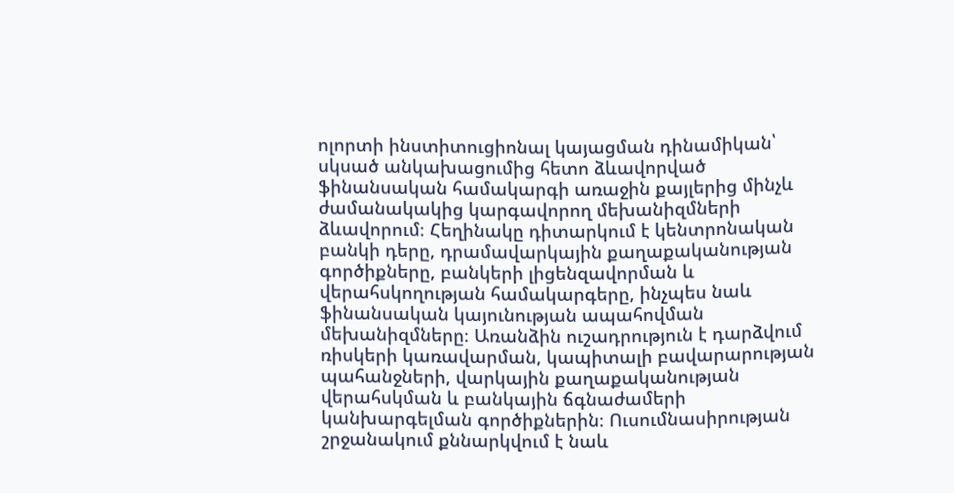ոլորտի ինստիտուցիոնալ կայացման դինամիկան՝ սկսած անկախացումից հետո ձևավորված ֆինանսական համակարգի առաջին քայլերից մինչև ժամանակակից կարգավորող մեխանիզմների ձևավորում։ Հեղինակը դիտարկում է կենտրոնական բանկի դերը, դրամավարկային քաղաքականության գործիքները, բանկերի լիցենզավորման և վերահսկողության համակարգերը, ինչպես նաև ֆինանսական կայունության ապահովման մեխանիզմները։ Առանձին ուշադրություն է դարձվում ռիսկերի կառավարման, կապիտալի բավարարության պահանջների, վարկային քաղաքականության վերահսկման և բանկային ճգնաժամերի կանխարգելման գործիքներին։ Ուսումնասիրության շրջանակում քննարկվում է նաև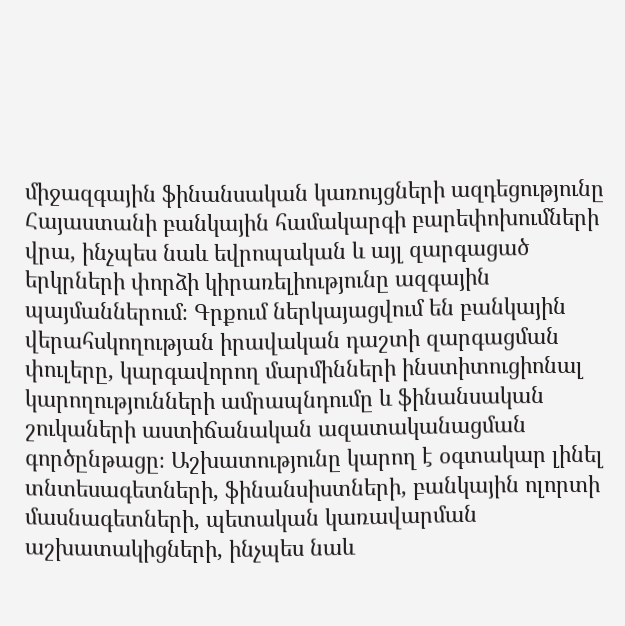միջազգային ֆինանսական կառույցների ազդեցությունը Հայաստանի բանկային համակարգի բարեփոխումների վրա, ինչպես նաև եվրոպական և այլ զարգացած երկրների փորձի կիրառելիությունը ազգային պայմաններում։ Գրքում ներկայացվում են բանկային վերահսկողության իրավական դաշտի զարգացման փուլերը, կարգավորող մարմինների ինստիտուցիոնալ կարողությունների ամրապնդումը և ֆինանսական շուկաների աստիճանական ազատականացման գործընթացը։ Աշխատությունը կարող է օգտակար լինել տնտեսագետների, ֆինանսիստների, բանկային ոլորտի մասնագետների, պետական կառավարման աշխատակիցների, ինչպես նաև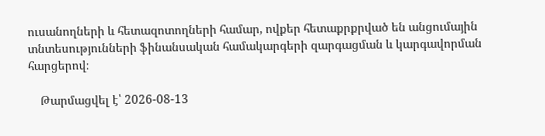ուսանողների և հետազոտողների համար, ովքեր հետաքրքրված են անցումային տնտեսությունների ֆինանսական համակարգերի զարգացման և կարգավորման հարցերով։

    Թարմացվել է՝ 2026-08-13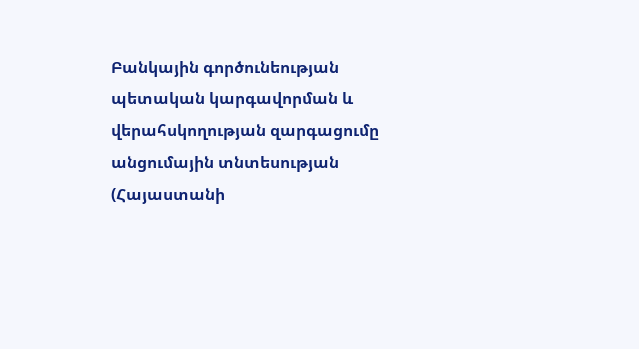Բանկային գործունեության պետական կարգավորման և վերահսկողության զարգացումը անցումային տնտեսության (Հայաստանի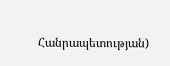Հանրապետության)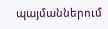պայմաններում